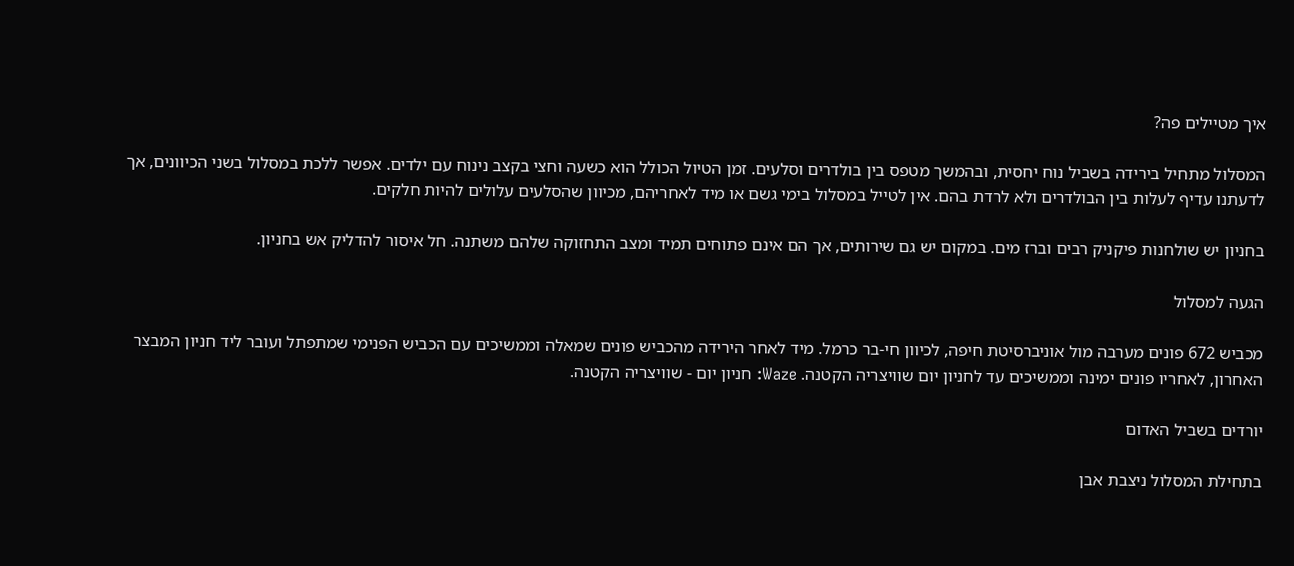איך מטיילים פה?

המסלול מתחיל בירידה בשביל נוח יחסית, ובהמשך מטפס בין בולדרים וסלעים. זמן הטיול הכולל הוא כשעה וחצי בקצב נינוח עם ילדים. אפשר ללכת במסלול בשני הכיוונים, אך לדעתנו עדיף לעלות בין הבולדרים ולא לרדת בהם. אין לטייל במסלול בימי גשם או מיד לאחריהם, מכיוון שהסלעים עלולים להיות חלקים.

בחניון יש שולחנות פיקניק רבים וברז מים. במקום יש גם שירותים, אך הם אינם פתוחים תמיד ומצב התחזוקה שלהם משתנה. חל איסור להדליק אש בחניון.

הגעה למסלול

מכביש 672 פונים מערבה מול אוניברסיטת חיפה, לכיוון חי-בר כרמל. מיד לאחר הירידה מהכביש פונים שמאלה וממשיכים עם הכביש הפנימי שמתפתל ועובר ליד חניון המבצר האחרון, לאחריו פונים ימינה וממשיכים עד לחניון יום שוויצריה הקטנה. Waze: חניון יום - שוויצריה הקטנה.

יורדים בשביל האדום

בתחילת המסלול ניצבת אבן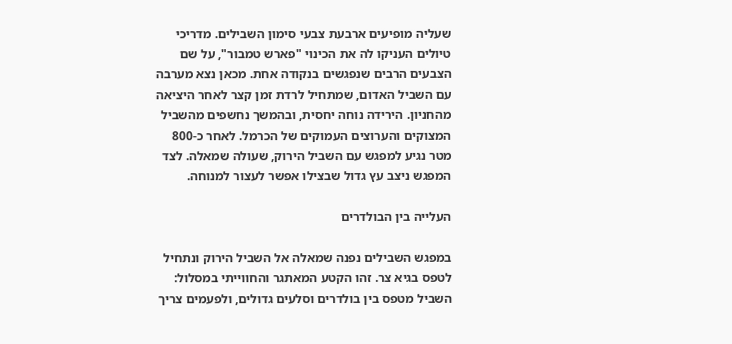שעליה מופיעים ארבעת צבעי סימון השבילים. מדריכי טיולים העניקו לה את הכינוי "פארש טמבור", על שם הצבעים הרבים שנפגשים בנקודה אחת. מכאן נצא מערבה עם השביל האדום, שמתחיל לרדת זמן קצר לאחר היציאה מהחניון. הירידה נוחה יחסית, ובהמשך נחשפים מהשביל המצוקים והערוצים העמוקים של הכרמל. לאחר כ-800 מטר נגיע למפגש עם השביל הירוק, שעולה שמאלה. לצד המפגש ניצב עץ גדול שבצילו אפשר לעצור למנוחה.

העלייה בין הבולדרים

במפגש השבילים נפנה שמאלה אל השביל הירוק ונתחיל לטפס בגיא צר. זהו הקטע המאתגר והחווייתי במסלול: השביל מטפס בין בולדרים וסלעים גדולים, ולפעמים צריך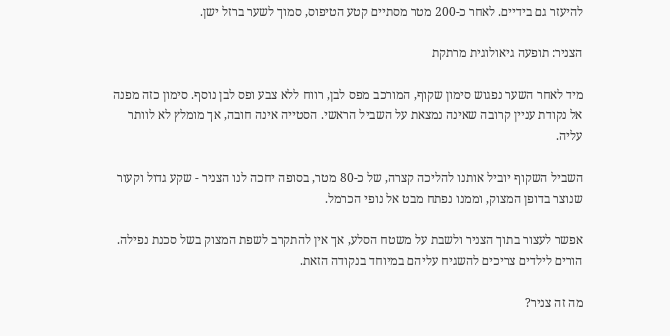להיעזר גם בידיים. לאחר כ-200 מטר מסתיים קטע הטיפוס, סמוך לשער ברזל ישן.

הצניר: תופעה גיאולוגית מרתקת

מיד לאחר השער נפגוש סימון שקוף, המורכב מפס לבן, רווח ללא צבע ופס לבן נוסף. סימון כזה מפנה אל נקודת עניין קרובה שאינה נמצאת על השביל הראשי. הסטייה אינה חובה, אך מומלץ לא לוותר עליה.

השביל השקוף יוביל אותנו להליכה קצרה, של כ-80 מטר, בסופה יחכה לנו הצניר - שקע גדול וקעור שנוצר בדופן המצוק, וממנו נפתח מבט אל נופי הכרמל.

אפשר לעצור בתוך הצניר ולשבת על משטח הסלע, אך אין להתקרב לשפת המצוק בשל סכנת נפילה. הורים לילדים צריכים להשגיח עליהם במיוחד בנקודה הזאת.

מה זה צניר?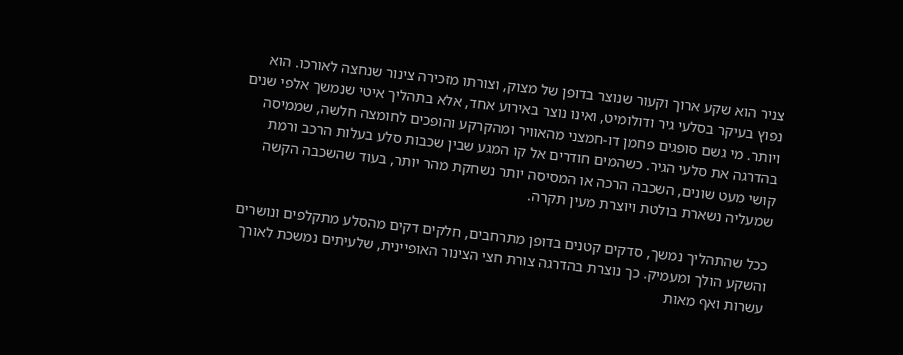צניר הוא שקע ארוך וקעור שנוצר בדופן של מצוק, וצורתו מזכירה צינור שנחצה לאורכו. הוא נפוץ בעיקר בסלעי גיר ודולומיט, ואינו נוצר באירוע אחד, אלא בתהליך איטי שנמשך אלפי שנים ויותר. מי גשם סופגים פחמן דו-חמצני מהאוויר ומהקרקע והופכים לחומצה חלשה, שממיסה בהדרגה את סלעי הגיר. כשהמים חודרים אל קו המגע שבין שכבות סלע בעלות הרכב ורמת קושי מעט שונים, השכבה הרכה או המסיסה יותר נשחקת מהר יותר, בעוד שהשכבה הקשה שמעליה נשארת בולטת ויוצרת מעין תקרה.

ככל שהתהליך נמשך, סדקים קטנים בדופן מתרחבים, חלקים דקים מהסלע מתקלפים ונושרים והשקע הולך ומעמיק. כך נוצרת בהדרגה צורת חצי הצינור האופיינית, שלעיתים נמשכת לאורך עשרות ואף מאות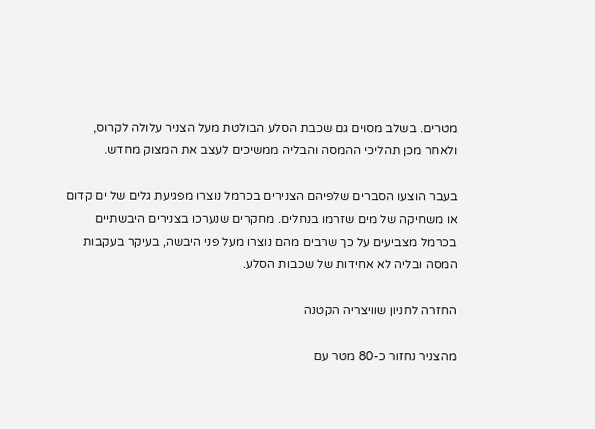מטרים. בשלב מסוים גם שכבת הסלע הבולטת מעל הצניר עלולה לקרוס, ולאחר מכן תהליכי ההמסה והבליה ממשיכים לעצב את המצוק מחדש.

בעבר הוצעו הסברים שלפיהם הצנירים בכרמל נוצרו מפגיעת גלים של ים קדום או משחיקה של מים שזרמו בנחלים. מחקרים שנערכו בצנירים היבשתיים בכרמל מצביעים על כך שרבים מהם נוצרו מעל פני היבשה, בעיקר בעקבות המסה ובליה לא אחידות של שכבות הסלע.

החזרה לחניון שוויצריה הקטנה

מהצניר נחזור כ-80 מטר עם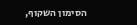הסימון השקוף,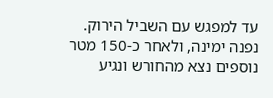עד למפגש עם השביל הירוק. נפנה ימינה, ולאחר כ-150 מטר נוספים נצא מהחורש ונגיע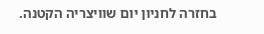בחזרה לחניון יום שוויצריה הקטנה.